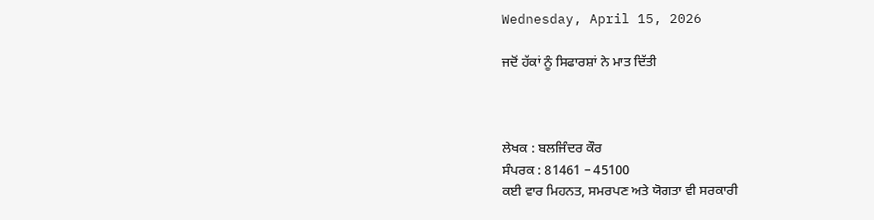Wednesday, April 15, 2026

ਜਦੋਂ ਹੱਕਾਂ ਨੂੰ ਸਿਫਾਰਸ਼ਾਂ ਨੇ ਮਾਤ ਦਿੱਤੀ



ਲੇਖਕ : ਬਲਜਿੰਦਰ ਕੌਰ
ਸੰਪਰਕ : 81461 – 45100
ਕਈ ਵਾਰ ਮਿਹਨਤ, ਸਮਰਪਣ ਅਤੇ ਯੋਗਤਾ ਵੀ ਸਰਕਾਰੀ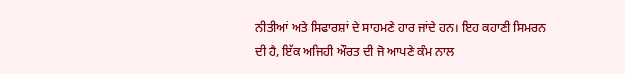ਨੀਤੀਆਂ ਅਤੇ ਸਿਫਾਰਸ਼ਾਂ ਦੇ ਸਾਹਮਣੇ ਹਾਰ ਜਾਂਦੇ ਹਨ। ਇਹ ਕਹਾਣੀ ਸਿਮਰਨ ਦੀ ਹੈ, ਇੱਕ ਅਜਿਹੀ ਔਰਤ ਦੀ ਜੋ ਆਪਣੇ ਕੰਮ ਨਾਲ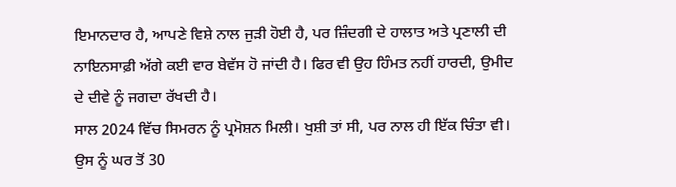ਇਮਾਨਦਾਰ ਹੈ, ਆਪਣੇ ਵਿਸ਼ੇ ਨਾਲ ਜੁੜੀ ਹੋਈ ਹੈ, ਪਰ ਜ਼ਿੰਦਗੀ ਦੇ ਹਾਲਾਤ ਅਤੇ ਪ੍ਰਣਾਲੀ ਦੀ ਨਾਇਨਸਾਫ਼ੀ ਅੱਗੇ ਕਈ ਵਾਰ ਬੇਵੱਸ ਹੋ ਜਾਂਦੀ ਹੈ। ਫਿਰ ਵੀ ਉਹ ਹਿੰਮਤ ਨਹੀਂ ਹਾਰਦੀ, ਉਮੀਦ ਦੇ ਦੀਵੇ ਨੂੰ ਜਗਦਾ ਰੱਖਦੀ ਹੈ।
ਸਾਲ 2024 ਵਿੱਚ ਸਿਮਰਨ ਨੂੰ ਪ੍ਰਮੋਸ਼ਨ ਮਿਲੀ। ਖੁਸ਼ੀ ਤਾਂ ਸੀ, ਪਰ ਨਾਲ ਹੀ ਇੱਕ ਚਿੰਤਾ ਵੀ। ਉਸ ਨੂੰ ਘਰ ਤੋਂ 30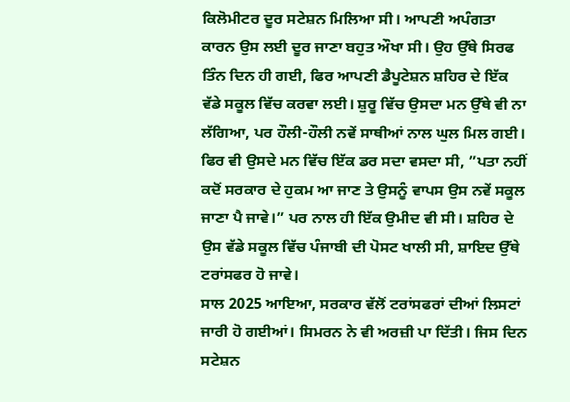ਕਿਲੋਮੀਟਰ ਦੂਰ ਸਟੇਸ਼ਨ ਮਿਲਿਆ ਸੀ। ਆਪਣੀ ਅਪੰਗਤਾ ਕਾਰਨ ਉਸ ਲਈ ਦੂਰ ਜਾਣਾ ਬਹੁਤ ਔਖਾ ਸੀ। ਉਹ ਉੱਥੇ ਸਿਰਫ ਤਿੰਨ ਦਿਨ ਹੀ ਗਈ, ਫਿਰ ਆਪਣੀ ਡੈਪੂਟੇਸ਼ਨ ਸ਼ਹਿਰ ਦੇ ਇੱਕ ਵੱਡੇ ਸਕੂਲ ਵਿੱਚ ਕਰਵਾ ਲਈ। ਸ਼ੁਰੂ ਵਿੱਚ ਉਸਦਾ ਮਨ ਉੱਥੇ ਵੀ ਨਾ ਲੱਗਿਆ, ਪਰ ਹੌਲੀ-ਹੌਲੀ ਨਵੇਂ ਸਾਥੀਆਂ ਨਾਲ ਘੁਲ ਮਿਲ ਗਈ। ਫਿਰ ਵੀ ਉਸਦੇ ਮਨ ਵਿੱਚ ਇੱਕ ਡਰ ਸਦਾ ਵਸਦਾ ਸੀ, ”ਪਤਾ ਨਹੀਂ ਕਦੋਂ ਸਰਕਾਰ ਦੇ ਹੁਕਮ ਆ ਜਾਣ ਤੇ ਉਸਨੂੰ ਵਾਪਸ ਉਸ ਨਵੇਂ ਸਕੂਲ ਜਾਣਾ ਪੈ ਜਾਵੇ।” ਪਰ ਨਾਲ ਹੀ ਇੱਕ ਉਮੀਦ ਵੀ ਸੀ। ਸ਼ਹਿਰ ਦੇ ਉਸ ਵੱਡੇ ਸਕੂਲ ਵਿੱਚ ਪੰਜਾਬੀ ਦੀ ਪੋਸਟ ਖਾਲੀ ਸੀ, ਸ਼ਾਇਦ ਉੱਥੇ ਟਰਾਂਸਫਰ ਹੋ ਜਾਵੇ।
ਸਾਲ 2025 ਆਇਆ, ਸਰਕਾਰ ਵੱਲੋਂ ਟਰਾਂਸਫਰਾਂ ਦੀਆਂ ਲਿਸਟਾਂ ਜਾਰੀ ਹੋ ਗਈਆਂ। ਸਿਮਰਨ ਨੇ ਵੀ ਅਰਜ਼ੀ ਪਾ ਦਿੱਤੀ। ਜਿਸ ਦਿਨ ਸਟੇਸ਼ਨ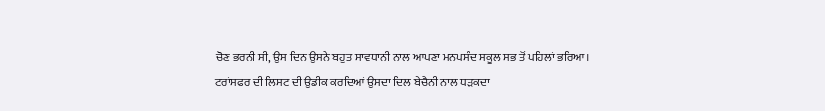ਚੋਣ ਭਰਨੀ ਸੀ, ਉਸ ਦਿਨ ਉਸਨੇ ਬਹੁਤ ਸਾਵਧਾਨੀ ਨਾਲ ਆਪਣਾ ਮਨਪਸੰਦ ਸਕੂਲ ਸਭ ਤੋਂ ਪਹਿਲਾਂ ਭਰਿਆ। ਟਰਾਂਸਫਰ ਦੀ ਲਿਸਟ ਦੀ ਉਡੀਕ ਕਰਦਿਆਂ ਉਸਦਾ ਦਿਲ ਬੇਚੈਨੀ ਨਾਲ ਧੜਕਦਾ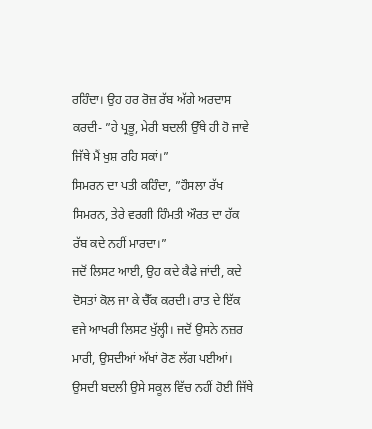ਰਹਿੰਦਾ। ਉਹ ਹਰ ਰੋਜ਼ ਰੱਬ ਅੱਗੇ ਅਰਦਾਸ ਕਰਦੀ- ”ਹੇ ਪ੍ਰਭੂ, ਮੇਰੀ ਬਦਲੀ ਉੱਥੇ ਹੀ ਹੋ ਜਾਵੇ ਜਿੱਥੇ ਮੈਂ ਖੁਸ਼ ਰਹਿ ਸਕਾਂ।”
ਸਿਮਰਨ ਦਾ ਪਤੀ ਕਹਿੰਦਾ, ”ਹੌਸਲਾ ਰੱਖ ਸਿਮਰਨ, ਤੇਰੇ ਵਰਗੀ ਹਿੰਮਤੀ ਔਰਤ ਦਾ ਹੱਕ ਰੱਬ ਕਦੇ ਨਹੀਂ ਮਾਰਦਾ।”
ਜਦੋਂ ਲਿਸਟ ਆਈ, ਉਹ ਕਦੇ ਕੈਫੇ ਜਾਂਦੀ, ਕਦੇ ਦੋਸਤਾਂ ਕੋਲ ਜਾ ਕੇ ਚੈੱਕ ਕਰਦੀ। ਰਾਤ ਦੇ ਇੱਕ ਵਜੇ ਆਖਰੀ ਲਿਸਟ ਖੁੱਲ੍ਹੀ। ਜਦੋਂ ਉਸਨੇ ਨਜ਼ਰ ਮਾਰੀ, ਉਸਦੀਆਂ ਅੱਖਾਂ ਰੋਣ ਲੱਗ ਪਈਆਂ। ਉਸਦੀ ਬਦਲੀ ਉਸੇ ਸਕੂਲ ਵਿੱਚ ਨਹੀਂ ਹੋਈ ਜਿੱਥੇ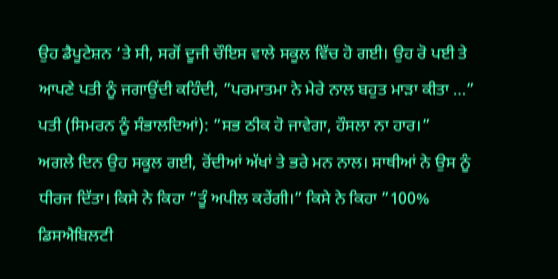ਉਹ ਡੈਪੂਟੇਸ਼ਨ ‘ਤੇ ਸੀ, ਸਗੋਂ ਦੂਜੀ ਚੌਇਸ ਵਾਲੇ ਸਕੂਲ ਵਿੱਚ ਹੋ ਗਈ। ਉਹ ਰੋ ਪਈ ਤੇ ਆਪਣੇ ਪਤੀ ਨੂੰ ਜਗਾਉਂਦੀ ਕਹਿੰਦੀ, ”ਪਰਮਾਤਮਾ ਨੇ ਮੇਰੇ ਨਾਲ ਬਹੁਤ ਮਾੜਾ ਕੀਤਾ …”
ਪਤੀ (ਸਿਮਰਨ ਨੂੰ ਸੰਭਾਲਦਿਆਂ): ”ਸਭ ਠੀਕ ਹੋ ਜਾਵੇਗਾ, ਹੌਸਲਾ ਨਾ ਹਾਰ।”
ਅਗਲੇ ਦਿਨ ਉਹ ਸਕੂਲ ਗਈ, ਰੋਂਦੀਆਂ ਅੱਖਾਂ ਤੇ ਭਰੇ ਮਨ ਨਾਲ। ਸਾਥੀਆਂ ਨੇ ਉਸ ਨੂੰ ਧੀਰਜ ਦਿੱਤਾ। ਕਿਸੇ ਨੇ ਕਿਹਾ ”ਤੂੰ ਅਪੀਲ ਕਰੇਂਗੀ।” ਕਿਸੇ ਨੇ ਕਿਹਾ ”100% ਡਿਸਐਬਿਲਟੀ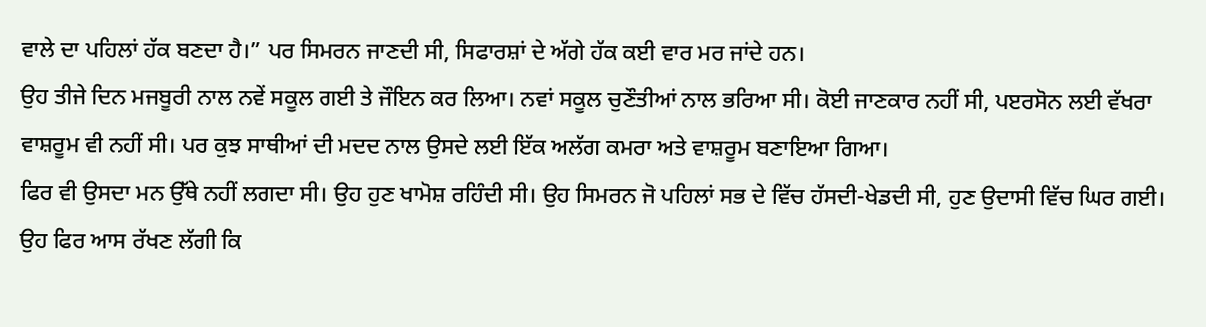ਵਾਲੇ ਦਾ ਪਹਿਲਾਂ ਹੱਕ ਬਣਦਾ ਹੈ।” ਪਰ ਸਿਮਰਨ ਜਾਣਦੀ ਸੀ, ਸਿਫਾਰਸ਼ਾਂ ਦੇ ਅੱਗੇ ਹੱਕ ਕਈ ਵਾਰ ਮਰ ਜਾਂਦੇ ਹਨ।
ਉਹ ਤੀਜੇ ਦਿਨ ਮਜਬੂਰੀ ਨਾਲ ਨਵੇਂ ਸਕੂਲ ਗਈ ਤੇ ਜੌਇਨ ਕਰ ਲਿਆ। ਨਵਾਂ ਸਕੂਲ ਚੁਣੌਤੀਆਂ ਨਾਲ ਭਰਿਆ ਸੀ। ਕੋਈ ਜਾਣਕਾਰ ਨਹੀਂ ਸੀ, ਪੲਰਸੋਨ ਲਈ ਵੱਖਰਾ ਵਾਸ਼ਰੂਮ ਵੀ ਨਹੀਂ ਸੀ। ਪਰ ਕੁਝ ਸਾਥੀਆਂ ਦੀ ਮਦਦ ਨਾਲ ਉਸਦੇ ਲਈ ਇੱਕ ਅਲੱਗ ਕਮਰਾ ਅਤੇ ਵਾਸ਼ਰੂਮ ਬਣਾਇਆ ਗਿਆ।
ਫਿਰ ਵੀ ਉਸਦਾ ਮਨ ਉੱਥੇ ਨਹੀਂ ਲਗਦਾ ਸੀ। ਉਹ ਹੁਣ ਖਾਮੋਸ਼ ਰਹਿੰਦੀ ਸੀ। ਉਹ ਸਿਮਰਨ ਜੋ ਪਹਿਲਾਂ ਸਭ ਦੇ ਵਿੱਚ ਹੱਸਦੀ-ਖੇਡਦੀ ਸੀ, ਹੁਣ ਉਦਾਸੀ ਵਿੱਚ ਘਿਰ ਗਈ।
ਉਹ ਫਿਰ ਆਸ ਰੱਖਣ ਲੱਗੀ ਕਿ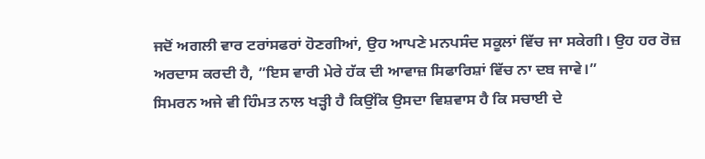ਜਦੋਂ ਅਗਲੀ ਵਾਰ ਟਰਾਂਸਫਰਾਂ ਹੋਣਗੀਆਂ, ਉਹ ਆਪਣੇ ਮਨਪਸੰਦ ਸਕੂਲਾਂ ਵਿੱਚ ਜਾ ਸਕੇਗੀ। ਉਹ ਹਰ ਰੋਜ਼ ਅਰਦਾਸ ਕਰਦੀ ਹੈ, ”ਇਸ ਵਾਰੀ ਮੇਰੇ ਹੱਕ ਦੀ ਆਵਾਜ਼ ਸਿਫਾਰਿਸ਼ਾਂ ਵਿੱਚ ਨਾ ਦਬ ਜਾਵੇ।”
ਸਿਮਰਨ ਅਜੇ ਵੀ ਹਿੰਮਤ ਨਾਲ ਖੜ੍ਹੀ ਹੈ ਕਿਉਂਕਿ ਉਸਦਾ ਵਿਸ਼ਵਾਸ ਹੈ ਕਿ ਸਚਾਈ ਦੇ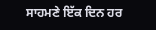ਸਾਹਮਣੇ ਇੱਕ ਦਿਨ ਹਰ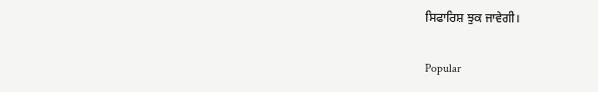ਸਿਫਾਰਿਸ਼ ਝੁਕ ਜਾਵੇਗੀ।

Popular